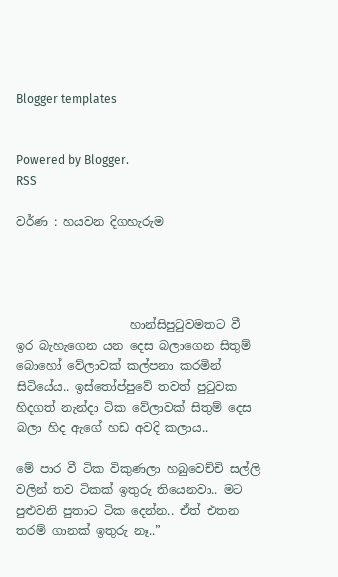Blogger templates


Powered by Blogger.
RSS

වර්ණ : හයවන දිගහැරුම




                   හාන්සිපුටුවමතට වී ඉර බැහැගෙන යන දෙස බලාගෙන සිතුම් බොහෝ වේලාවක් කල්පනා කරමින් සිටියේය.. ඉස්තෝප්පුවේ තවත් පුටුවක හිදගත් නැන්දා ටික වේලාවක් සිතුම් දෙස බලා හිද ඇගේ හඩ අවදි කලාය..

මේ පාර වී ටික විකුණලා හබුවෙච්චි සල්ලි වලින් තව ටිකක් ඉතුරු තියෙනවා.. මට පුළුවනි පුතාට ටික දෙන්න.. ඒත් එතන තරම් ගානක් ඉතුරු නෑ..”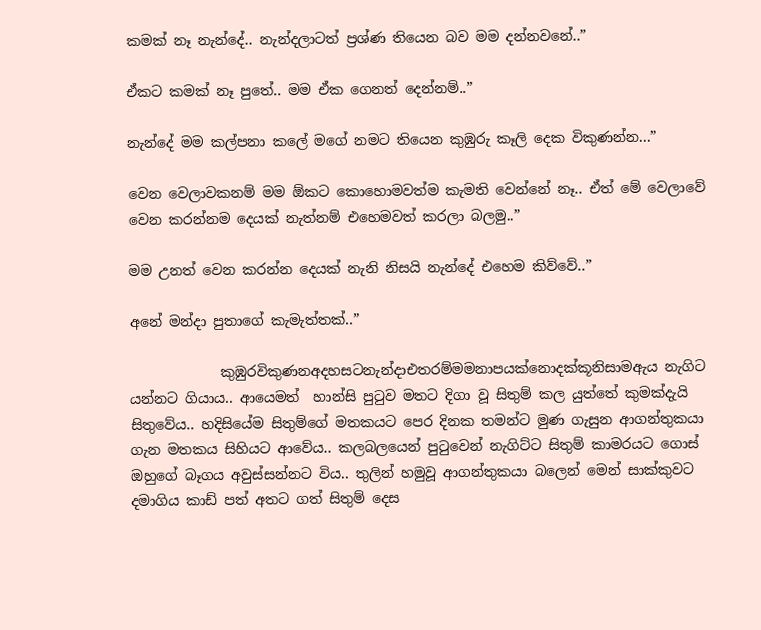කමක් නෑ නැන්දේ.. නැන්දලාටත් ප්‍රශ්ණ තියෙන බව මම දන්නවනේ..”

ඒකට කමක් නෑ පුතේ.. මම ඒක ගෙනත් දෙන්නම්..”

නැන්දේ මම කල්පනා කලේ මගේ නමට තියෙන කුඹුරු කෑලි දෙක විකුණන්න...”

වෙන වෙලාවකනම් මම ඕකට කොහොමවත්ම කැමති වෙන්නේ නෑ.. ඒත් මේ වෙලාවේ වෙන කරන්නම දෙයක් නැත්නම් එහෙමවත් කරලා බලමු..”

මම උනත් වෙන කරන්න දෙයක් නැනි නිසයි නැන්දේ එහෙම කිව්වේ..”

අනේ මන්දා පුතාගේ කැමැත්තක්..”

             කුඹුරවිකුණනඅදහසටනැන්දාඑතරම්මමනාපයක්නොදක්කූනිසාමඇය නැගිට යන්නට ගියාය.. ආයෙමත්  හාන්සි පුටුව මතට දිගා වූ සිතුම් කල යුත්තේ කුමක්දැයි සිතුවේය.. හදිසියේම සිතුම්ගේ මතකයට පෙර දිනක තමන්ට මුණ ගැසුන ආගන්තුකයා ගැන මතකය සිහියට ආවේය.. කලබලයෙන් පුටුවෙන් නැගිට්ට සිතුම් කාමරයට ගොස් ඔහුගේ බෑගය අවුස්සන්නට විය.. තුලින් හමුවූ ආගන්තුකයා බලෙන් මෙන් සාක්කුවට දමාගිය කාඩ් පත් අතට ගත් සිතුම් දෙස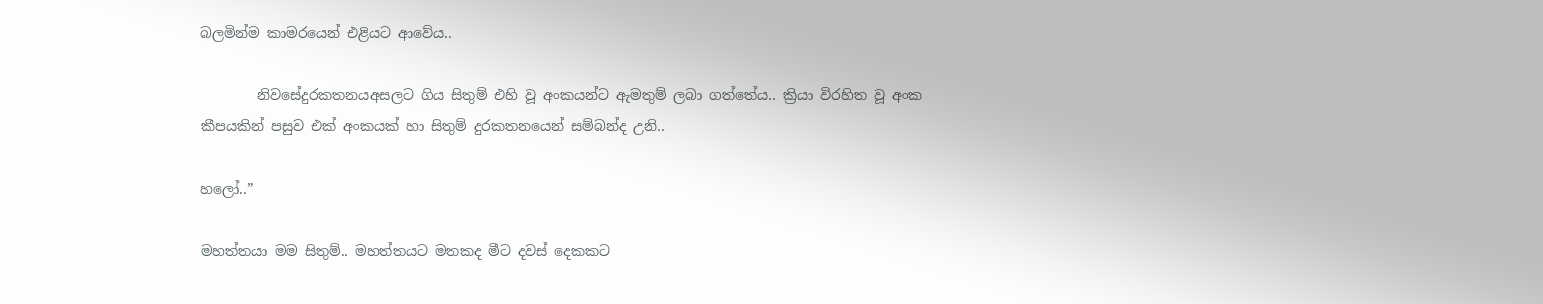බලමින්ම කාමරයෙන් එළියට ආවේය..

        නිවසේදුරකතනයඅසලට ගිය සිතුම් එහි වූ අංකයන්ට ඇමතුම් ලබා ගත්තේය.. ක්‍රියා විරහිත වූ අංක කීපයකින් පසුව එක් අංකයක් හා සිතුම් දුරකතනයෙන් සම්බන්ද උනි..

හලෝ..”

මහත්තයා මම සිතුම්.. මහත්තයට මතකද මීට දවස් දෙකකට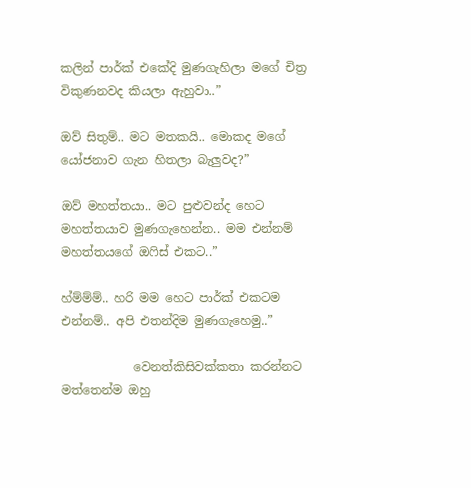කලින් පාර්ක් එකේදි මුණගැහිලා මගේ චිත්‍ර විකුණනවද කියලා ඇහුවා..”

ඔව් සිතුම්.. මට මතකයි.. මොකද මගේ යෝජනාව ගැන හිතලා බැලුවද?”

ඔව් මහත්තයා.. මට පුළුවන්ද හෙට මහත්තයාව මුණගැහෙන්න.. මම එන්නම් මහත්තයගේ ඔෆිස් එකට..”

හ්ම්ම්ම්.. හරි මම හෙට පාර්ක් එකටම එන්නම්.. අපි එතන්දිම මුණගැහෙමු..”

            වෙනත්කිසිවක්කතා කරන්නට මත්තෙන්ම ඔහු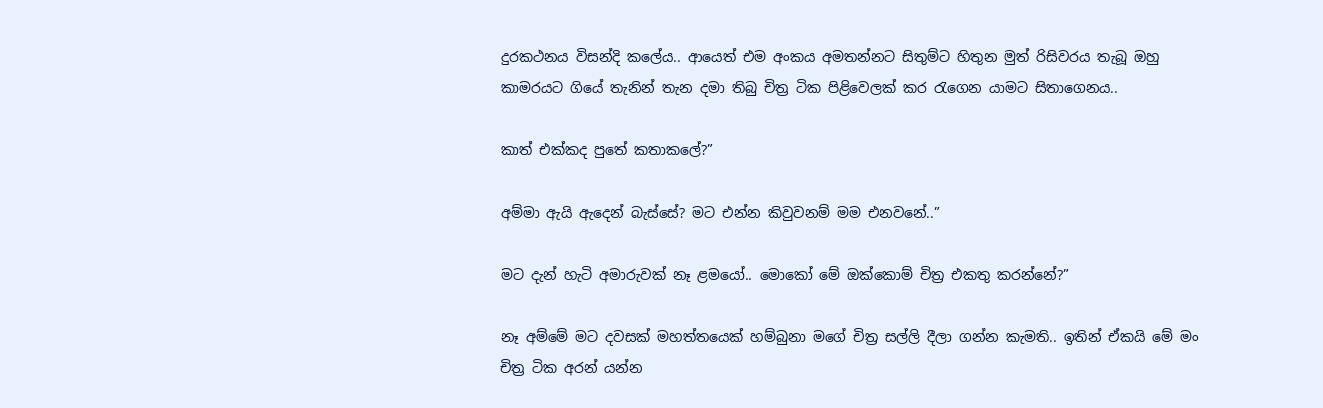දුරකථනය විසන්දි කලේය.. ආයෙත් එම අංකය අමතන්නට සිතුම්ට හිතුන මුත් රිසිවරය තැබූ ඔහු කාමරයට ගියේ තැනින් තැන දමා තිබු චිත්‍ර ටික පිළිවෙලක් කර රැගෙන යාමට සිතාගෙනය..

කාත් එක්කද පුතේ කතාකලේ?”

අම්මා ඇයි ඇදෙන් බැස්සේ? මට එන්න කිවුවනම් මම එනවනේ..”

මට දැන් හැටි අමාරුවක් නෑ ළමයෝ.. මොකෝ මේ ඔක්කොම් චිත්‍ර එකතු කරන්නේ?”

නෑ අම්මේ මට දවසක් මහත්තයෙක් හම්බුනා මගේ චිත්‍ර සල්ලි දීලා ගන්න කැමති.. ඉතින් ඒකයි මේ මං චිත්‍ර ටික අරන් යන්න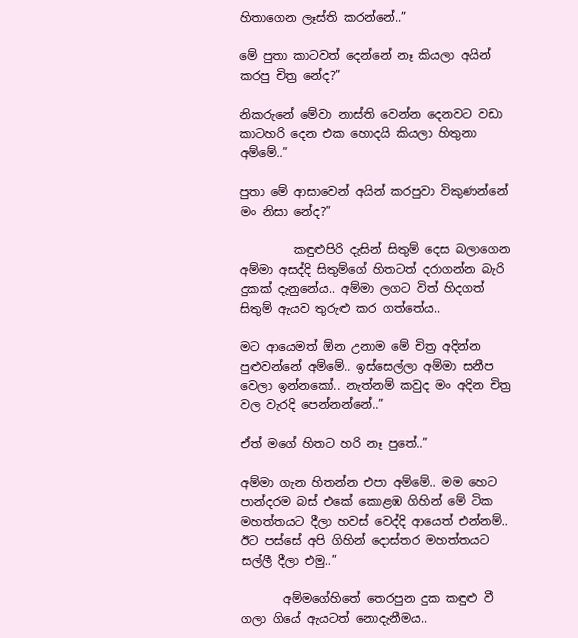හිතාගෙන ලෑස්ති කරන්නේ..”

මේ පුතා කාටවත් දෙන්නේ නෑ කියලා අයින් කරපු චිත්‍ර නේද?”

නිකරුනේ මේවා නාස්ති වෙන්න දෙනවට වඩා කාටහරි දෙන එක හොදයි කියලා හිතුනා අම්මේ..”

පුතා මේ ආසාවෙන් අයින් කරපුවා විකුණන්නේ මං නිසා නේද?”

         කඳුළුපිරි දැසින් සිතුම් දෙස බලාගෙන අම්මා අසද්දි සිතුම්ගේ හිතටත් දරාගන්න බැරි දුකක් දැනුනේය.. අම්මා ලගට විත් හිදගත් සිතුම් ඇයව තුරුළු කර ගත්තේය..

මට ආයෙමත් ඕන උනාම මේ චිත්‍ර අදින්න පුළුවන්නේ අම්මේ.. ඉස්සෙල්ලා අම්මා සනීප වෙලා ඉන්නකෝ.. නැත්නම් කවුද මං අදින චිත්‍ර වල වැරදි පෙන්නන්නේ..”

ඒත් මගේ හිතට හරි නෑ පුතේ..”

අම්මා ගැන හිතන්න එපා අම්මේ.. මම හෙට පාන්දරම බස් එකේ කොළඹ ගිහින් මේ ටික මහත්තයට දීලා හවස් වෙද්දි ආයෙත් එන්නම්.. ඊට පස්සේ අපි ගිහින් දොස්තර මහත්තයට සල්ලී දීලා එමු..”

       අම්මගේහිතේ තෙරපුන දුක කඳුළු වී ගලා ගියේ ඇයටත් නොදැනීමය..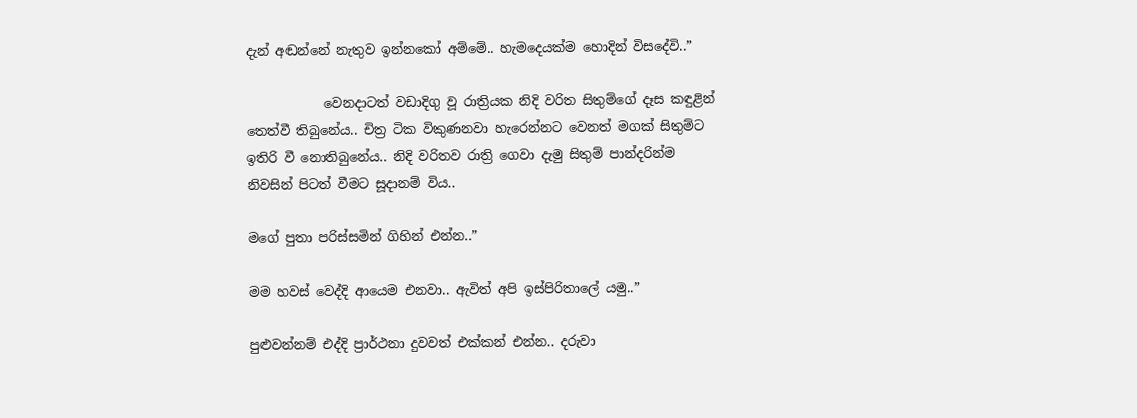දැන් අඬන්නේ නැතුව ඉන්නකෝ අම්මේ.. හැමදෙයක්ම හොදින් විසදේවි..”

            වෙනදාටත් වඩාදිගු වූ රාත්‍රියක නිදි වරිත සිතුම්ගේ දෑස කඳුළින් තෙත්වී තිබුනේය.. චිත්‍ර ටික විකුණනවා හැරෙන්නට වෙනත් මගක් සිතුම්ට ඉතිරි වී නොතිබුනේය.. නිදි වරිතව රාත්‍රි ගෙවා දැමු සිතුම් පාන්දරින්ම නිවසින් පිටත් වීමට සූදානම් විය..

මගේ පුතා පරිස්සමින් ගිහින් එන්න..”

මම හවස් වෙද්දි ආයෙම එනවා.. ඇවිත් අපි ඉස්පිරිතාලේ යමු..”

පුළුවන්නම් එද්දි ප්‍රාර්ථනා දුවවත් එක්කන් එන්න.. දරුවා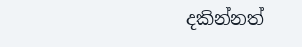දකින්නත්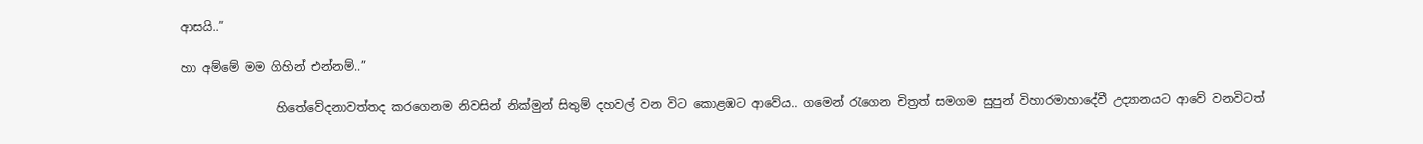ආසයි..”

හා අම්මේ මම ගිහින් එන්නම්..”

                හිතේවේදනාවත්තද කරගෙනම නිවසින් නික්මුන් සිතුම් දහවල් වන විට කොළඹට ආවේය.. ගමෙන් රැගෙන චිත්‍රත් සමගම සුපුන් විහාරමාහාදේවී උද්‍යානයට ආවේ වනවිටත්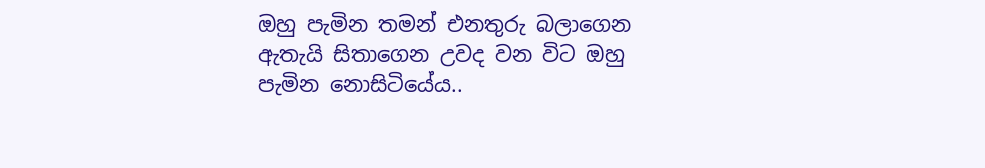ඔහු පැමින තමන් එනතුරු බලාගෙන ඇතැයි සිතාගෙන උවද වන විට ඔහු පැමින නොසිටියේය..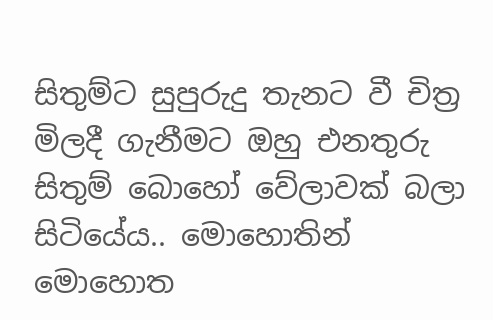සිතුම්ට සුපුරුදු තැනට වී චිත්‍ර මිලදී ගැනීමට ඔහු එනතුරු සිතුම් බොහෝ වේලාවක් බලා සිටියේය.. මොහොතින් මොහොත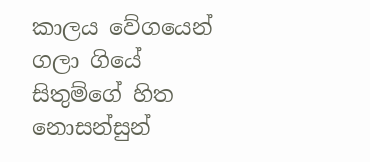කාලය වේගයෙන් ගලා ගියේ සිතුම්ගේ හිත නොසන්සුන්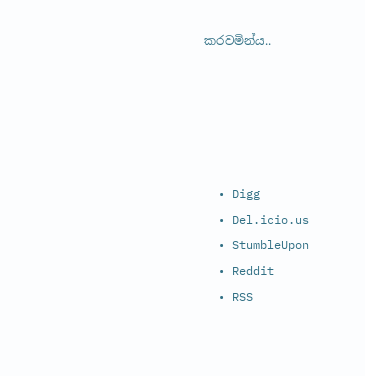කරවමින්ය..





  • Digg
  • Del.icio.us
  • StumbleUpon
  • Reddit
  • RSS